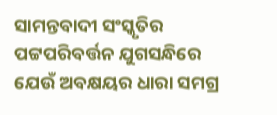ସାମନ୍ତବାଦୀ ସଂସ୍କୃତିର ପଟ୍ଟପରିବର୍ତ୍ତନ ଯୁଗସନ୍ଧିରେ ଯେଉଁ ଅବକ୍ଷୟର ଧାରା ସମଗ୍ର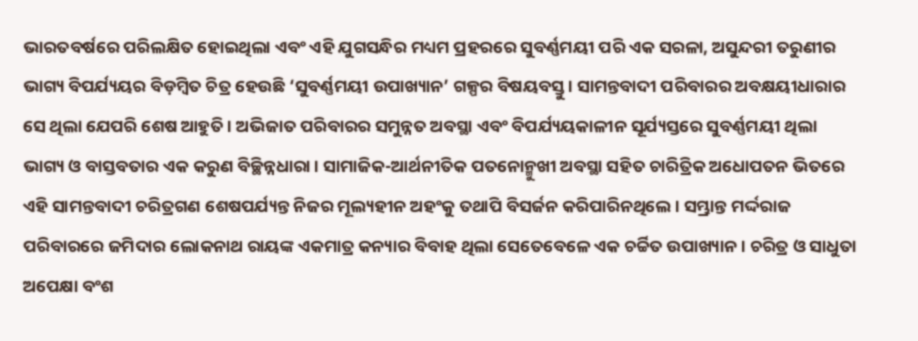ଭାରତବର୍ଷରେ ପରିଲକ୍ଷିତ ହୋଇଥିଲା ଏବଂ ଏହି ଯୁଗସନ୍ଧିର ମଧ୍ୟମ ପ୍ରହରରେ ସୁବର୍ଣ୍ଣମୟୀ ପରି ଏକ ସରଳା, ଅସୁନ୍ଦରୀ ତରୁଣୀର ଭାଗ୍ୟ ବିପର୍ଯ୍ୟୟର ବିଡ଼ମ୍ବିତ ଚିତ୍ର ହେଉଛି ‘ସୁବର୍ଣ୍ଣମୟୀ ଉପାଖ୍ୟାନ’ ଗଳ୍ପର ବିଷୟବସ୍ତୁ । ସାମନ୍ତବାଦୀ ପରିବାରର ଅବକ୍ଷୟୀଧାରାର ସେ ଥିଲା ଯେପରି ଶେଷ ଆହୁତି । ଅଭିଜାତ ପରିବାରର ସମୁନ୍ନତ ଅବସ୍ଥା ଏବଂ ବିପର୍ଯ୍ୟୟକାଳୀନ ସୂର୍ଯ୍ୟସ୍ତରେ ସୁବର୍ଣ୍ଣମୟୀ ଥିଲା ଭାଗ୍ୟ ଓ ବାସ୍ତବତାର ଏକ କରୁଣ ବିଚ୍ଛିନ୍ନଧାରା । ସାମାଜିକ-ଆର୍ଥନୀତିକ ପତନୋନ୍ମୁଖୀ ଅବସ୍ଥା ସହିତ ଚାରିତ୍ରିକ ଅଧୋପତନ ଭିତରେ ଏହି ସାମନ୍ତବାଦୀ ଚରିତ୍ରଗଣ ଶେଷପର୍ଯ୍ୟନ୍ତ ନିଜର ମୂଲ୍ୟହୀନ ଅହଂକୁ ତଥାପି ବିସର୍ଜନ କରିପାରିନଥିଲେ । ସମ୍ଭ୍ରାନ୍ତ ମର୍ଦ୍ଦରାଜ ପରିବାରରେ ଜମିଦାର ଲୋକନାଥ ରାୟଙ୍କ ଏକମାତ୍ର କନ୍ୟାର ବିବାହ ଥିଲା ସେତେବେଳେ ଏକ ଚର୍ଚ୍ଚିତ ଉପାଖ୍ୟାନ । ଚରିତ୍ର ଓ ସାଧୁତା ଅପେକ୍ଷା ବଂଶ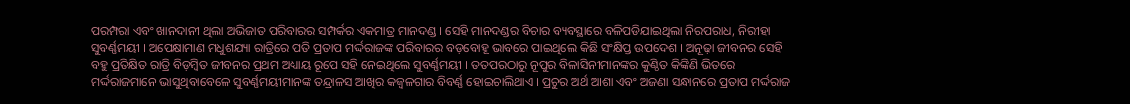ପରମ୍ପରା ଏବଂ ଖାନଦାନୀ ଥିଲା ଅଭିଜାତ ପରିବାରର ସମ୍ପର୍କର ଏକମାତ୍ର ମାନଦଣ୍ଡ । ସେହି ମାନଦଣ୍ଡର ବିଚାର ବ୍ୟବସ୍ଥାରେ ବଳିପଡିଯାଇଥିଲା ନିରପରାଧ, ନିରୀହା ସୁବର୍ଣ୍ଣମୟୀ । ଅପେକ୍ଷାମାଣ ମଧୁଶଯ୍ୟା ରାତ୍ରିରେ ପତି ପ୍ରତାପ ମର୍ଦ୍ଦରାଜଙ୍କ ପରିବାରର ବଡ଼ବୋହୂ ଭାବରେ ପାଇଥିଲେ କିଛି ସଂକ୍ଷିପ୍ତ ଉପଦେଶ । ଅନୂଢ଼ା ଜୀବନର ସେହି ବହୁ ପ୍ରତିକ୍ଷିତ ରାତ୍ରି ବିଡ଼ମ୍ବିତ ଜୀବନର ପ୍ରଥମ ଅଧ୍ୟାୟ ରୂପେ ସହି ନେଇଥିଲେ ସୁବର୍ଣ୍ଣମୟୀ । ତତପରଠାରୁ ନୂପୁର ବିଳାସିନୀମାନଙ୍କର କୁଣ୍ଠିତ କିଙ୍କିଣି ଭିତରେ ମର୍ଦ୍ଦରାଜମାନେ ଭାସୁଥିବାବେଳେ ସୁବର୍ଣ୍ଣମୟୀମାନଙ୍କ ତନ୍ଦ୍ରାଳସ ଆଖିର କଜ୍ଵଳଗାର ବିବର୍ଣ୍ଣ ହୋଇଚାଲିଥାଏ । ପ୍ରଚୁର ଅର୍ଥ ଆଶା ଏବଂ ଅଜଣା ସନ୍ଧାନରେ ପ୍ରତାପ ମର୍ଦ୍ଦରାଜ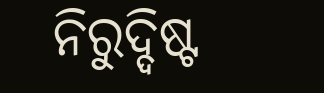ନିରୁଦ୍ଦିଷ୍ଟ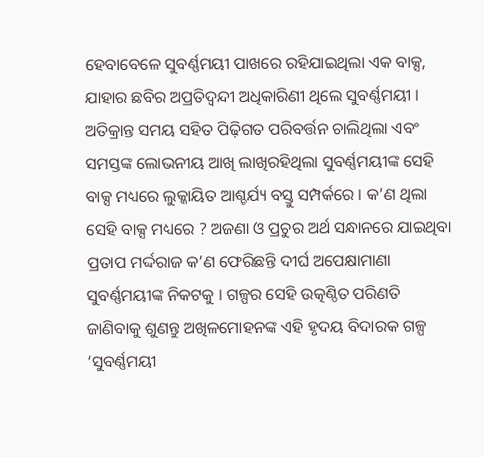ହେବାବେଳେ ସୁବର୍ଣ୍ଣମୟୀ ପାଖରେ ରହିଯାଇଥିଲା ଏକ ବାକ୍ସ, ଯାହାର ଛବିର ଅପ୍ରତିଦ୍ଵନ୍ଦୀ ଅଧିକାରିଣୀ ଥିଲେ ସୁବର୍ଣ୍ଣମୟୀ । ଅତିକ୍ରାନ୍ତ ସମୟ ସହିତ ପିଢ଼ିଗତ ପରିବର୍ତ୍ତନ ଚାଲିଥିଲା ଏବଂ ସମସ୍ତଙ୍କ ଲୋଭନୀୟ ଆଖି ଲାଖିରହିଥିଲା ସୁବର୍ଣ୍ଣମୟୀଙ୍କ ସେହି ବାକ୍ସ ମଧ୍ୟରେ ଲୁକ୍କାୟିତ ଆଶ୍ଚର୍ଯ୍ୟ ବସ୍ତୁ ସମ୍ପର୍କରେ । କ’ଣ ଥିଲା ସେହି ବାକ୍ସ ମଧ୍ୟରେ ? ଅଜଣା ଓ ପ୍ରଚୁର ଅର୍ଥ ସନ୍ଧାନରେ ଯାଇଥିବା ପ୍ରତାପ ମର୍ଦ୍ଦରାଜ କ’ଣ ଫେରିଛନ୍ତି ଦୀର୍ଘ ଅପେକ୍ଷାମାଣା ସୁବର୍ଣ୍ଣମୟୀଙ୍କ ନିକଟକୁ । ଗଳ୍ପର ସେହି ଉତ୍କଣ୍ଠିତ ପରିଣତି ଜାଣିବାକୁ ଶୁଣନ୍ତୁ ଅଖିଳମୋହନଙ୍କ ଏହି ହୃଦୟ ବିଦାରକ ଗଳ୍ପ ‘ସୁବର୍ଣ୍ଣମୟୀ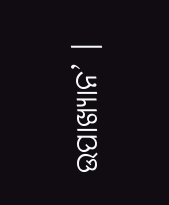ଉପାଖ୍ୟାନ’ ।